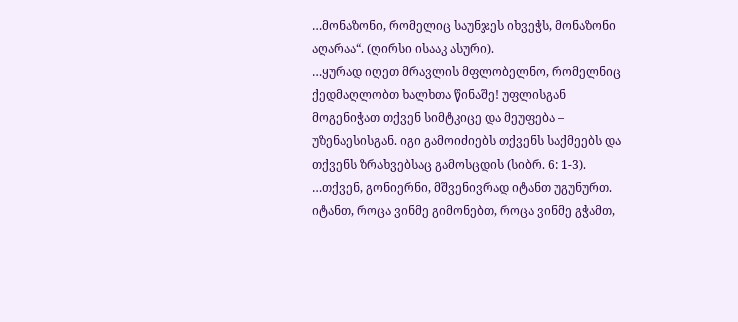…მონაზონი, რომელიც საუნჯეს იხვეჭს, მონაზონი აღარაა“. (ღირსი ისააკ ასური).
…ყურად იღეთ მრავლის მფლობელნო, რომელნიც ქედმაღლობთ ხალხთა წინაშე! უფლისგან მოგენიჭათ თქვენ სიმტკიცე და მეუფება – უზენაესისგან. იგი გამოიძიებს თქვენს საქმეებს და თქვენს ზრახვებსაც გამოსცდის (სიბრ. 6: 1-3).
…თქვენ, გონიერნი, მშვენივრად იტანთ უგუნურთ. იტანთ, როცა ვინმე გიმონებთ, როცა ვინმე გჭამთ,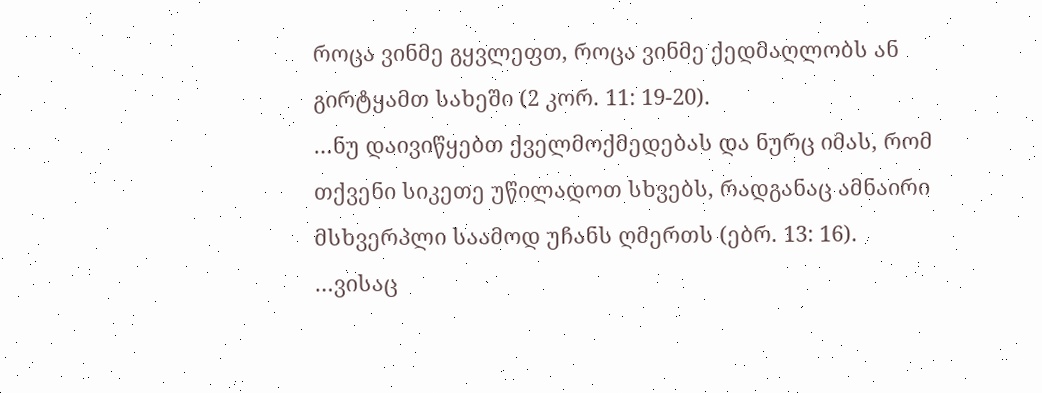როცა ვინმე გყვლეფთ, როცა ვინმე ქედმაღლობს ან გირტყამთ სახეში (2 კორ. 11: 19-20).
…ნუ დაივიწყებთ ქველმოქმედებას და ნურც იმას, რომ თქვენი სიკეთე უწილადოთ სხვებს, რადგანაც ამნაირი მსხვერპლი საამოდ უჩანს ღმერთს (ებრ. 13: 16).
…ვისაც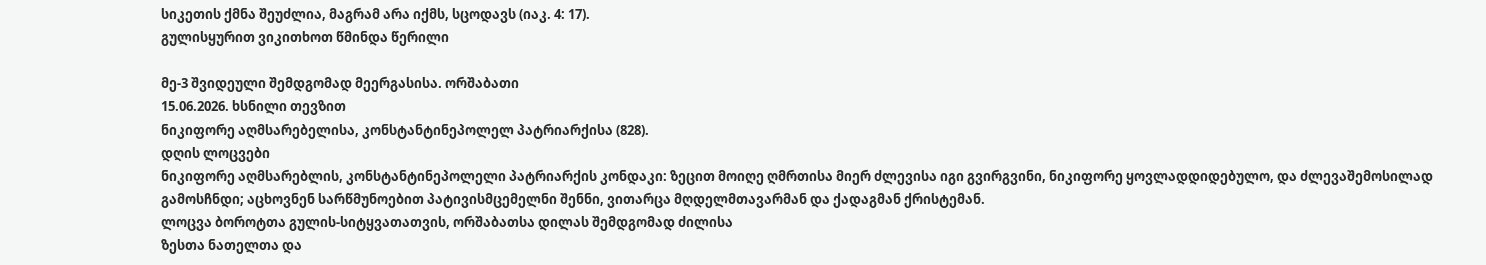სიკეთის ქმნა შეუძლია, მაგრამ არა იქმს, სცოდავს (იაკ. 4: 17).
გულისყურით ვიკითხოთ წმინდა წერილი

მე-3 შვიდეული შემდგომად მეერგასისა. ორშაბათი
15.06.2026. ხსნილი თევზით
ნიკიფორე აღმსარებელისა, კონსტანტინეპოლელ პატრიარქისა (828).
დღის ლოცვები
ნიკიფორე აღმსარებლის, კონსტანტინეპოლელი პატრიარქის კონდაკი: ზეცით მოიღე ღმრთისა მიერ ძლევისა იგი გვირგვინი, ნიკიფორე ყოვლადდიდებულო, და ძლევაშემოსილად გამოსჩნდი; აცხოვნენ სარწმუნოებით პატივისმცემელნი შენნი, ვითარცა მღდელმთავარმან და ქადაგმან ქრისტემან.
ლოცვა ბოროტთა გულის-სიტყვათათვის, ორშაბათსა დილას შემდგომად ძილისა
ზესთა ნათელთა და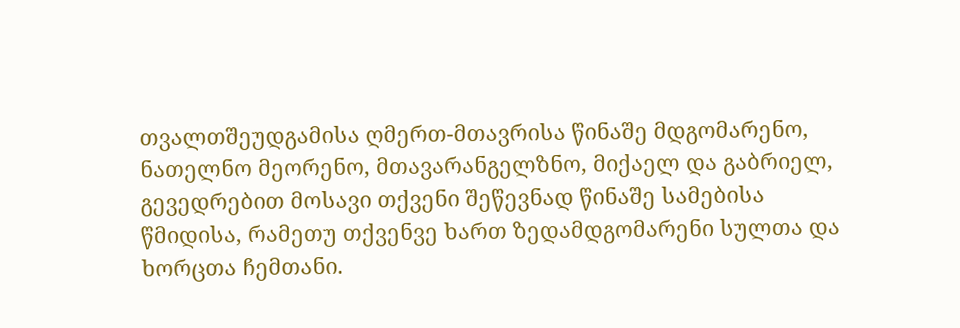თვალთშეუდგამისა ღმერთ-მთავრისა წინაშე მდგომარენო, ნათელნო მეორენო, მთავარანგელზნო, მიქაელ და გაბრიელ, გევედრებით მოსავი თქვენი შეწევნად წინაშე სამებისა წმიდისა, რამეთუ თქვენვე ხართ ზედამდგომარენი სულთა და ხორცთა ჩემთანი.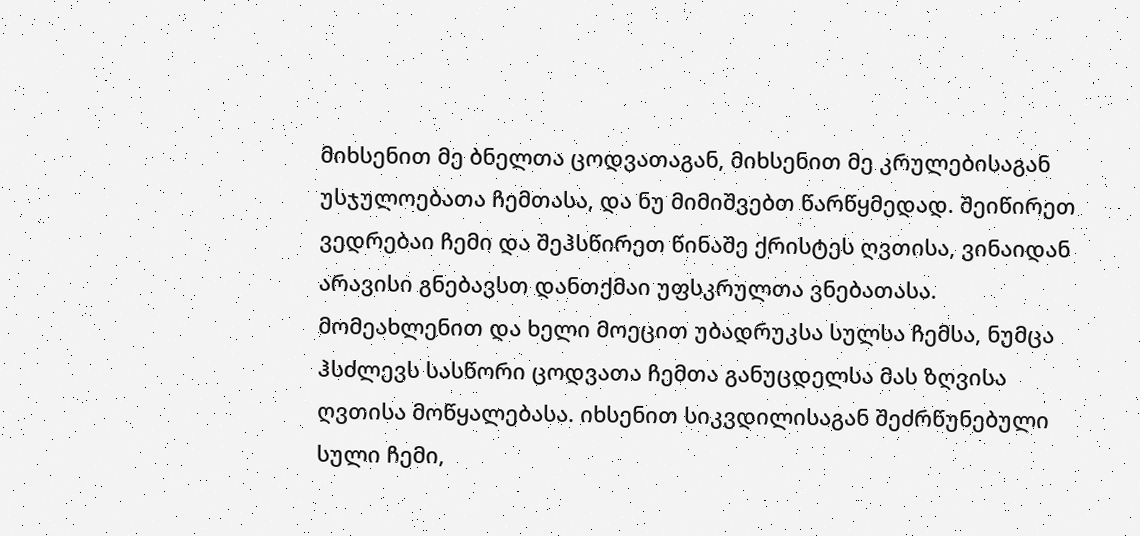მიხსენით მე ბნელთა ცოდვათაგან, მიხსენით მე კრულებისაგან უსჯულოებათა ჩემთასა, და ნუ მიმიშვებთ წარწყმედად. შეიწირეთ ვედრებაი ჩემი და შეჰსწირეთ წინაშე ქრისტეს ღვთისა, ვინაიდან არავისი გნებავსთ დანთქმაი უფსკრულთა ვნებათასა. მომეახლენით და ხელი მოეცით უბადრუკსა სულსა ჩემსა, ნუმცა ჰსძლევს სასწორი ცოდვათა ჩემთა განუცდელსა მას ზღვისა ღვთისა მოწყალებასა. იხსენით სიკვდილისაგან შეძრწუნებული სული ჩემი,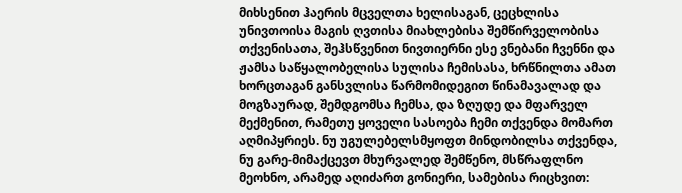მიხსენით ჰაერის მცველთა ხელისაგან, ცეცხლისა უნივთოისა მაგის ღვთისა მიახლებისა შემწირველობისა თქვენისათა, შეჰსწვენით ნივთიერნი ესე ვნებანი ჩვენნი და ჟამსა საწყალობელისა სულისა ჩემისასა, ხრწნილთა ამათ ხორცთაგან განსვლისა წარმომიდეგით წინამავალად და მოგზაურად, შემდგომსა ჩემსა, და ზღუდე და მფარველ მექმენით, რამეთუ ყოველი სასოება ჩემი თქვენდა მომართ აღმიპყრიეს. ნუ უგულებელსმყოფთ მინდობილსა თქვენდა, ნუ გარე-მიმაქცევთ მხურვალედ შემწენო, მსწრაფლნო მეოხნო, არამედ აღიძართ გონიერი, სამებისა რიცხვით: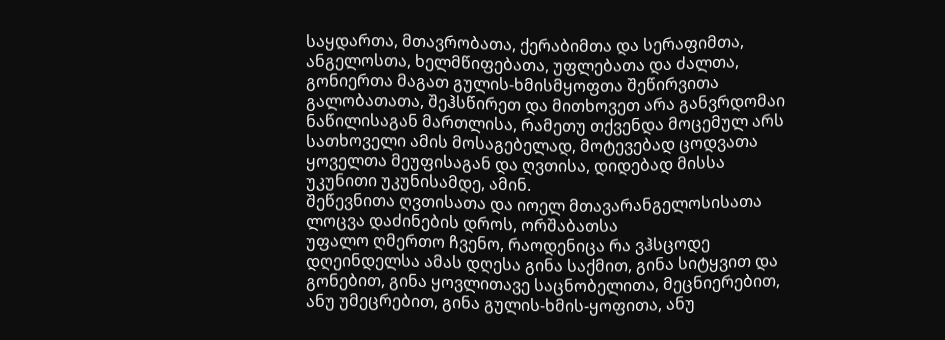საყდართა, მთავრობათა, ქერაბიმთა და სერაფიმთა, ანგელოსთა, ხელმწიფებათა, უფლებათა და ძალთა, გონიერთა მაგათ გულის-ხმისმყოფთა შეწირვითა გალობათათა, შეჰსწირეთ და მითხოვეთ არა განვრდომაი ნაწილისაგან მართლისა, რამეთუ თქვენდა მოცემულ არს სათხოველი ამის მოსაგებელად, მოტევებად ცოდვათა ყოველთა მეუფისაგან და ღვთისა, დიდებად მისსა უკუნითი უკუნისამდე, ამინ.
შეწევნითა ღვთისათა და იოელ მთავარანგელოსისათა ლოცვა დაძინების დროს, ორშაბათსა
უფალო ღმერთო ჩვენო, რაოდენიცა რა ვჰსცოდე დღეინდელსა ამას დღესა გინა საქმით, გინა სიტყვით და გონებით, გინა ყოვლითავე საცნობელითა, მეცნიერებით, ანუ უმეცრებით, გინა გულის-ხმის-ყოფითა, ანუ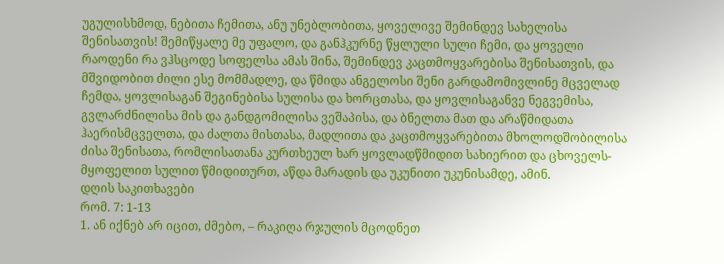უგულისხმოდ, ნებითა ჩემითა, ანუ უნებლობითა, ყოველივე შემინდევ სახელისა შენისათვის! შემიწყალე მე უფალო, და განჰკურნე წყლული სული ჩემი, და ყოველი რაოდენი რა ვჰსცოდე სოფელსა ამას შინა, შემინდევ კაცთმოყვარებისა შენისათვის, და მშვიდობით ძილი ესე მომმადლე, და წმიდა ანგელოსი შენი გარდამომივლინე მცველად ჩემდა, ყოვლისაგან შეგინებისა სულისა და ხორცთასა, და ყოვლისაგანვე ნეგვემისა, გვლარძნილისა მის და განდგომილისა ვეშაპისა, და ბნელთა მათ და არაწმიდათა ჰაერისმცველთა, და ძალთა მისთასა, მადლითა და კაცთმოყვარებითა მხოლოდშობილისა ძისა შენისათა, რომლისათანა კურთხეულ ხარ ყოვლადწმიდით სახიერით და ცხოველს-მყოფელით სულით წმიდითურთ, აწდა მარადის და უკუნითი უკუნისამდე, ამინ.
დღის საკითხავები
რომ. 7: 1-13
1. ან იქნებ არ იცით, ძმებო, – რაკიღა რჯულის მცოდნეთ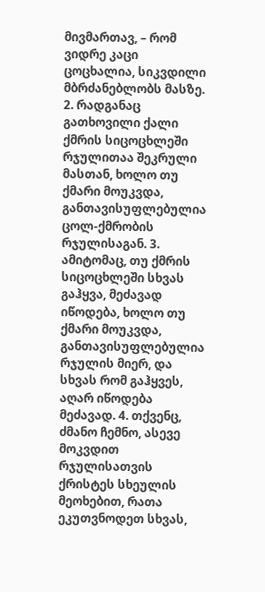მივმართავ, – რომ ვიდრე კაცი ცოცხალია, სიკვდილი მბრძანებლობს მასზე. 2. რადგანაც გათხოვილი ქალი ქმრის სიცოცხლეში რჯულითაა შეკრული მასთან, ხოლო თუ ქმარი მოუკვდა, განთავისუფლებულია ცოლ-ქმრობის რჯულისაგან. 3. ამიტომაც, თუ ქმრის სიცოცხლეში სხვას გაჰყვა, მეძავად იწოდება, ხოლო თუ ქმარი მოუკვდა, განთავისუფლებულია რჯულის მიერ, და სხვას რომ გაჰყვეს, აღარ იწოდება მეძავად. 4. თქვენც, ძმანო ჩემნო, ასევე მოკვდით რჯულისათვის ქრისტეს სხეულის მეოხებით, რათა ეკუთვნოდეთ სხვას,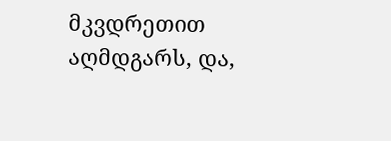მკვდრეთით აღმდგარს, და,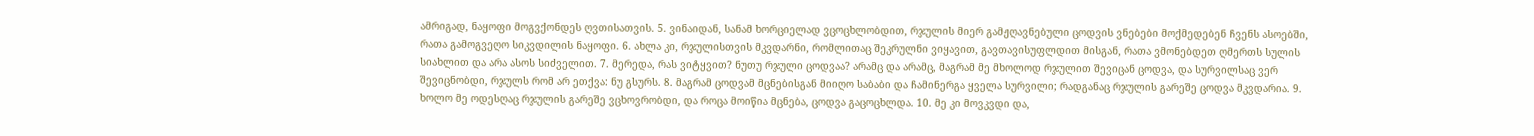ამრიგად, ნაყოფი მოგვქონდეს ღვთისათვის. 5. ვინაიდან, სანამ ხორციელად ვცოცხლობდით, რჯულის მიერ გამჟღავნებული ცოდვის ვნებები მოქმედებენ ჩვენს ასოებში, რათა გამოგვეღო სიკვდილის ნაყოფი. 6. ახლა კი, რჯულისთვის მკვდარნი, რომლითაც შეკრულნი ვიყავით, გავთავისუფლდით მისგან, რათა ვმონებდეთ ღმერთს სულის სიახლით და არა ასოს სიძველით. 7. მერედა, რას ვიტყვით? ნუთუ რჯული ცოდვაა? არამც და არამც, მაგრამ მე მხოლოდ რჯულით შევიცან ცოდვა, და სურვილსაც ვერ შევიცნობდი, რჯულს რომ არ ეთქვა: ნუ გსურს. 8. მაგრამ ცოდვამ მცნებისგან მიიღო საბაბი და ჩამინერგა ყველა სურვილი; რადგანაც რჯულის გარეშე ცოდვა მკვდარია. 9. ხოლო მე ოდესღაც რჯულის გარეშე ვცხოვრობდი, და როცა მოიწია მცნება, ცოდვა გაცოცხლდა. 10. მე კი მოვკვდი და,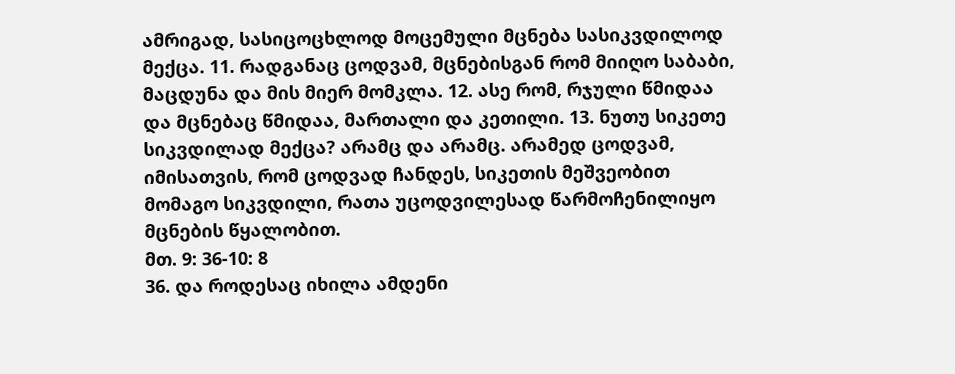ამრიგად, სასიცოცხლოდ მოცემული მცნება სასიკვდილოდ მექცა. 11. რადგანაც ცოდვამ, მცნებისგან რომ მიიღო საბაბი, მაცდუნა და მის მიერ მომკლა. 12. ასე რომ, რჯული წმიდაა და მცნებაც წმიდაა, მართალი და კეთილი. 13. ნუთუ სიკეთე სიკვდილად მექცა? არამც და არამც. არამედ ცოდვამ, იმისათვის, რომ ცოდვად ჩანდეს, სიკეთის მეშვეობით მომაგო სიკვდილი, რათა უცოდვილესად წარმოჩენილიყო მცნების წყალობით.
მთ. 9: 36-10: 8
36. და როდესაც იხილა ამდენი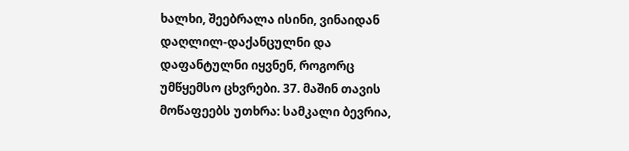ხალხი, შეებრალა ისინი, ვინაიდან დაღლილ-დაქანცულნი და დაფანტულნი იყვნენ, როგორც უმწყემსო ცხვრები. 37. მაშინ თავის მოწაფეებს უთხრა: სამკალი ბევრია,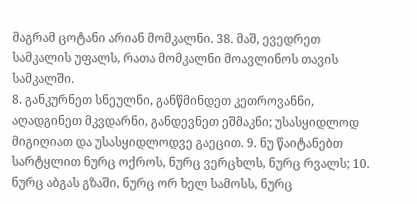მაგრამ ცოტანი არიან მომკალნი. 38. მაშ, ევედრეთ სამკალის უფალს, რათა მომკალნი მოავლინოს თავის სამკალში.
8. განკურნეთ სნეულნი, განწმინდეთ კეთროვანნი, აღადგინეთ მკვდარნი, განდევნეთ ეშმაკნი; უსასყიდლოდ მიგიღიათ და უსასყიდლოდვე გაეცით. 9. ნუ წაიტანებთ სარტყლით ნურც ოქროს, ნურც ვერცხლს, ნურც რვალს; 10. ნურც აბგას გზაში, ნურც ორ ხელ სამოსს, ნურც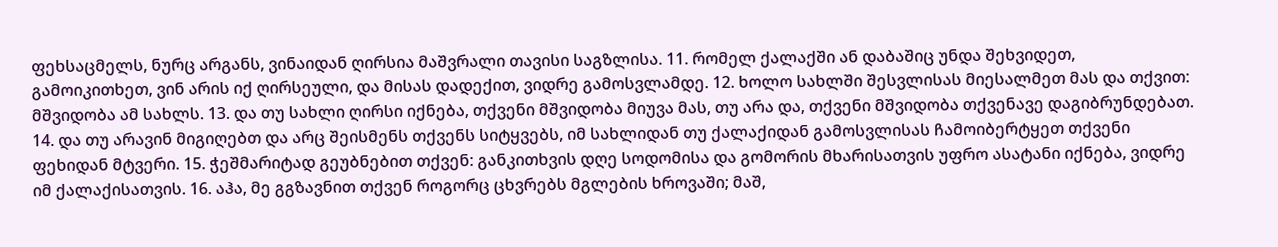ფეხსაცმელს, ნურც არგანს, ვინაიდან ღირსია მაშვრალი თავისი საგზლისა. 11. რომელ ქალაქში ან დაბაშიც უნდა შეხვიდეთ, გამოიკითხეთ, ვინ არის იქ ღირსეული, და მისას დადექით, ვიდრე გამოსვლამდე. 12. ხოლო სახლში შესვლისას მიესალმეთ მას და თქვით: მშვიდობა ამ სახლს. 13. და თუ სახლი ღირსი იქნება, თქვენი მშვიდობა მიუვა მას, თუ არა და, თქვენი მშვიდობა თქვენავე დაგიბრუნდებათ. 14. და თუ არავინ მიგიღებთ და არც შეისმენს თქვენს სიტყვებს, იმ სახლიდან თუ ქალაქიდან გამოსვლისას ჩამოიბერტყეთ თქვენი ფეხიდან მტვერი. 15. ჭეშმარიტად გეუბნებით თქვენ: განკითხვის დღე სოდომისა და გომორის მხარისათვის უფრო ასატანი იქნება, ვიდრე იმ ქალაქისათვის. 16. აჰა, მე გგზავნით თქვენ როგორც ცხვრებს მგლების ხროვაში; მაშ,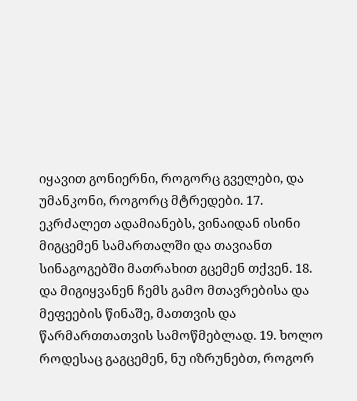იყავით გონიერნი, როგორც გველები, და უმანკონი, როგორც მტრედები. 17. ეკრძალეთ ადამიანებს, ვინაიდან ისინი მიგცემენ სამართალში და თავიანთ სინაგოგებში მათრახით გცემენ თქვენ. 18. და მიგიყვანენ ჩემს გამო მთავრებისა და მეფეების წინაშე, მათთვის და წარმართთათვის სამოწმებლად. 19. ხოლო როდესაც გაგცემენ, ნუ იზრუნებთ, როგორ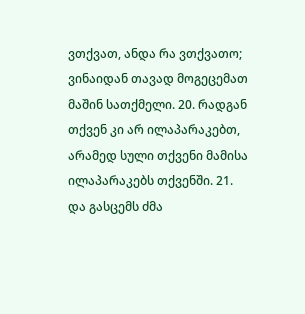ვთქვათ, ანდა რა ვთქვათო; ვინაიდან თავად მოგეცემათ მაშინ სათქმელი. 20. რადგან თქვენ კი არ ილაპარაკებთ, არამედ სული თქვენი მამისა ილაპარაკებს თქვენში. 21. და გასცემს ძმა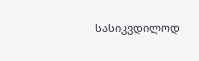სასიკვდილოდ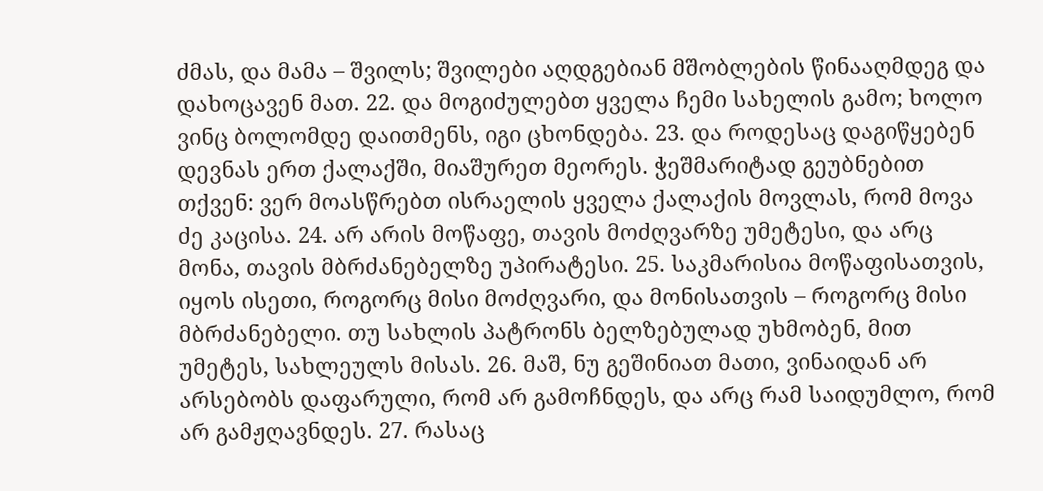ძმას, და მამა – შვილს; შვილები აღდგებიან მშობლების წინააღმდეგ და დახოცავენ მათ. 22. და მოგიძულებთ ყველა ჩემი სახელის გამო; ხოლო ვინც ბოლომდე დაითმენს, იგი ცხონდება. 23. და როდესაც დაგიწყებენ დევნას ერთ ქალაქში, მიაშურეთ მეორეს. ჭეშმარიტად გეუბნებით თქვენ: ვერ მოასწრებთ ისრაელის ყველა ქალაქის მოვლას, რომ მოვა ძე კაცისა. 24. არ არის მოწაფე, თავის მოძღვარზე უმეტესი, და არც მონა, თავის მბრძანებელზე უპირატესი. 25. საკმარისია მოწაფისათვის, იყოს ისეთი, როგორც მისი მოძღვარი, და მონისათვის – როგორც მისი მბრძანებელი. თუ სახლის პატრონს ბელზებულად უხმობენ, მით უმეტეს, სახლეულს მისას. 26. მაშ, ნუ გეშინიათ მათი, ვინაიდან არ არსებობს დაფარული, რომ არ გამოჩნდეს, და არც რამ საიდუმლო, რომ არ გამჟღავნდეს. 27. რასაც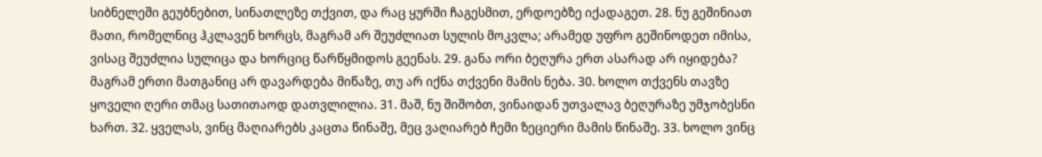სიბნელეში გეუბნებით, სინათლეზე თქვით, და რაც ყურში ჩაგესმით, ერდოებზე იქადაგეთ. 28. ნუ გეშინიათ მათი, რომელნიც ჰკლავენ ხორცს, მაგრამ არ შეუძლიათ სულის მოკვლა; არამედ უფრო გეშინოდეთ იმისა, ვისაც შეუძლია სულიცა და ხორციც წარწყმიდოს გეენას. 29. განა ორი ბეღურა ერთ ასარად არ იყიდება? მაგრამ ერთი მათგანიც არ დავარდება მიწაზე, თუ არ იქნა თქვენი მამის ნება. 30. ხოლო თქვენს თავზე ყოველი ღერი თმაც სათითაოდ დათვლილია. 31. მაშ, ნუ შიშობთ, ვინაიდან უთვალავ ბეღურაზე უმჯობესნი ხართ. 32. ყველას, ვინც მაღიარებს კაცთა წინაშე, მეც ვაღიარებ ჩემი ზეციერი მამის წინაშე. 33. ხოლო ვინც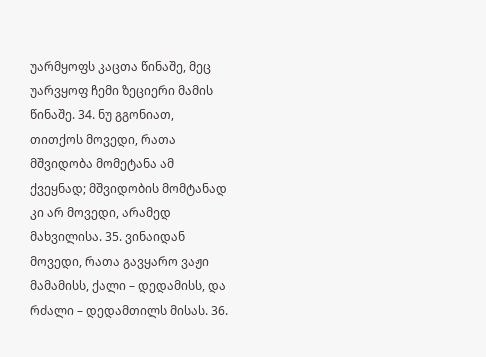უარმყოფს კაცთა წინაშე, მეც უარვყოფ ჩემი ზეციერი მამის წინაშე. 34. ნუ გგონიათ, თითქოს მოვედი, რათა მშვიდობა მომეტანა ამ ქვეყნად; მშვიდობის მომტანად კი არ მოვედი, არამედ მახვილისა. 35. ვინაიდან მოვედი, რათა გავყარო ვაჟი მამამისს, ქალი – დედამისს, და რძალი – დედამთილს მისას. 36.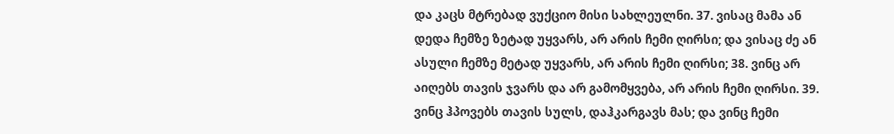და კაცს მტრებად ვუქციო მისი სახლეულნი. 37. ვისაც მამა ან დედა ჩემზე ზეტად უყვარს, არ არის ჩემი ღირსი; და ვისაც ძე ან ასული ჩემზე მეტად უყვარს, არ არის ჩემი ღირსი; 38. ვინც არ აიღებს თავის ჯვარს და არ გამომყვება, არ არის ჩემი ღირსი. 39. ვინც ჰპოვებს თავის სულს, დაჰკარგავს მას; და ვინც ჩემი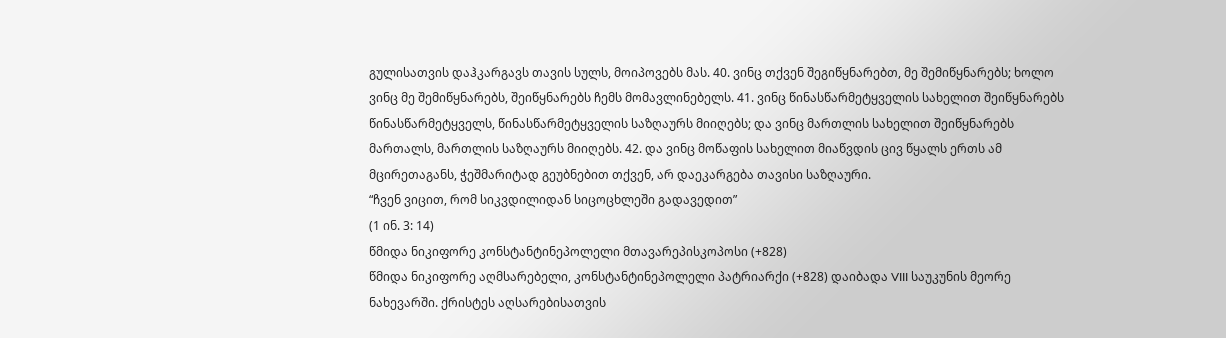გულისათვის დაჰკარგავს თავის სულს, მოიპოვებს მას. 40. ვინც თქვენ შეგიწყნარებთ, მე შემიწყნარებს; ხოლო ვინც მე შემიწყნარებს, შეიწყნარებს ჩემს მომავლინებელს. 41. ვინც წინასწარმეტყველის სახელით შეიწყნარებს წინასწარმეტყველს, წინასწარმეტყველის საზღაურს მიიღებს; და ვინც მართლის სახელით შეიწყნარებს მართალს, მართლის საზღაურს მიიღებს. 42. და ვინც მოწაფის სახელით მიაწვდის ცივ წყალს ერთს ამ მცირეთაგანს, ჭეშმარიტად გეუბნებით თქვენ, არ დაეკარგება თავისი საზღაური.
“ჩვენ ვიცით, რომ სიკვდილიდან სიცოცხლეში გადავედით”
(1 ინ. 3: 14)
წმიდა ნიკიფორე კონსტანტინეპოლელი მთავარეპისკოპოსი (+828)
წმიდა ნიკიფორე აღმსარებელი, კონსტანტინეპოლელი პატრიარქი (+828) დაიბადა VIII საუკუნის მეორე ნახევარში. ქრისტეს აღსარებისათვის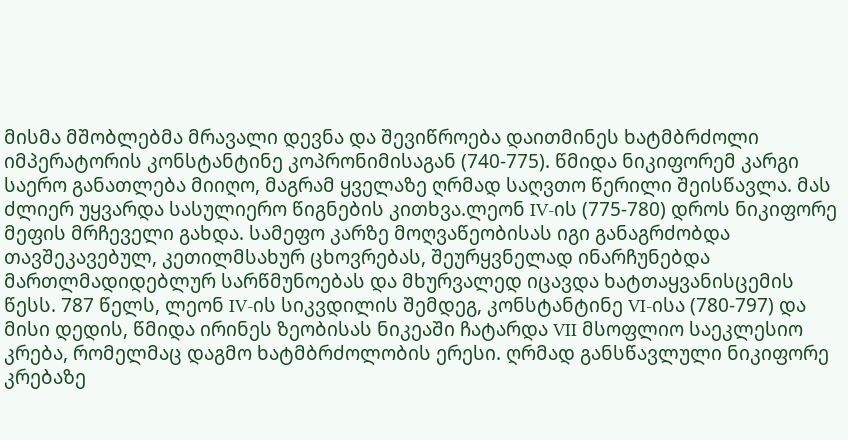მისმა მშობლებმა მრავალი დევნა და შევიწროება დაითმინეს ხატმბრძოლი იმპერატორის კონსტანტინე კოპრონიმისაგან (740-775). წმიდა ნიკიფორემ კარგი საერო განათლება მიიღო, მაგრამ ყველაზე ღრმად საღვთო წერილი შეისწავლა. მას ძლიერ უყვარდა სასულიერო წიგნების კითხვა.ლეონ IV-ის (775-780) დროს ნიკიფორე მეფის მრჩეველი გახდა. სამეფო კარზე მოღვაწეობისას იგი განაგრძობდა თავშეკავებულ, კეთილმსახურ ცხოვრებას, შეურყვნელად ინარჩუნებდა მართლმადიდებლურ სარწმუნოებას და მხურვალედ იცავდა ხატთაყვანისცემის წესს. 787 წელს, ლეონ IV-ის სიკვდილის შემდეგ, კონსტანტინე VI-ისა (780-797) და მისი დედის, წმიდა ირინეს ზეობისას ნიკეაში ჩატარდა VII მსოფლიო საეკლესიო კრება, რომელმაც დაგმო ხატმბრძოლობის ერესი. ღრმად განსწავლული ნიკიფორე კრებაზე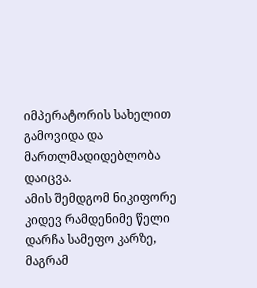იმპერატორის სახელით გამოვიდა და მართლმადიდებლობა დაიცვა.
ამის შემდგომ ნიკიფორე კიდევ რამდენიმე წელი დარჩა სამეფო კარზე, მაგრამ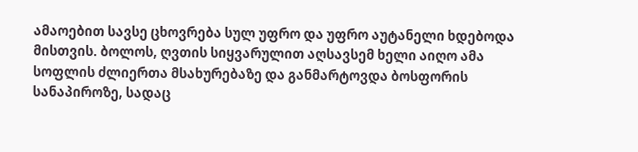ამაოებით სავსე ცხოვრება სულ უფრო და უფრო აუტანელი ხდებოდა მისთვის. ბოლოს, ღვთის სიყვარულით აღსავსემ ხელი აიღო ამა სოფლის ძლიერთა მსახურებაზე და განმარტოვდა ბოსფორის სანაპიროზე, სადაც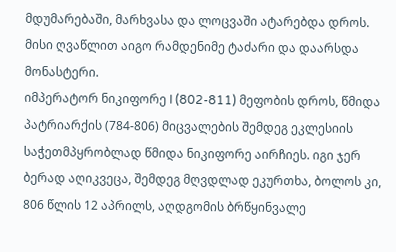მდუმარებაში, მარხვასა და ლოცვაში ატარებდა დროს. მისი ღვაწლით აიგო რამდენიმე ტაძარი და დაარსდა მონასტერი.
იმპერატორ ნიკიფორე I (802-811) მეფობის დროს, წმიდა პატრიარქის (784-806) მიცვალების შემდეგ ეკლესიის საჭეთმპყრობლად წმიდა ნიკიფორე აირჩიეს. იგი ჯერ ბერად აღიკვეცა, შემდეგ მღვდლად ეკურთხა, ბოლოს კი, 806 წლის 12 აპრილს, აღდგომის ბრწყინვალე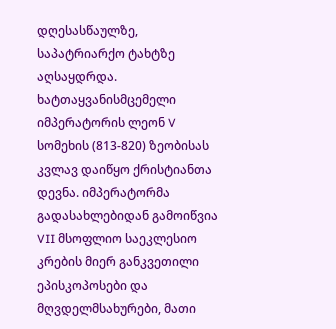დღესასწაულზე, საპატრიარქო ტახტზე აღსაყდრდა.
ხატთაყვანისმცემელი იმპერატორის ლეონ V სომეხის (813-820) ზეობისას კვლავ დაიწყო ქრისტიანთა დევნა. იმპერატორმა გადასახლებიდან გამოიწვია VII მსოფლიო საეკლესიო კრების მიერ განკვეთილი ეპისკოპოსები და მღვდელმსახურები, მათი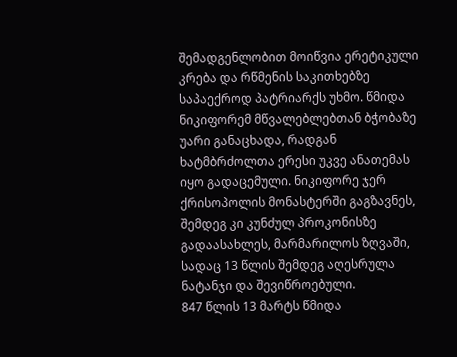შემადგენლობით მოიწვია ერეტიკული კრება და რწმენის საკითხებზე საპაექროდ პატრიარქს უხმო. წმიდა ნიკიფორემ მწვალებლებთან ბჭობაზე უარი განაცხადა, რადგან ხატმბრძოლთა ერესი უკვე ანათემას იყო გადაცემული. ნიკიფორე ჯერ ქრისოპოლის მონასტერში გაგზავნეს, შემდეგ კი კუნძულ პროკონისზე გადაასახლეს, მარმარილოს ზღვაში, სადაც 13 წლის შემდეგ აღესრულა ნატანჯი და შევიწროებული.
847 წლის 13 მარტს წმიდა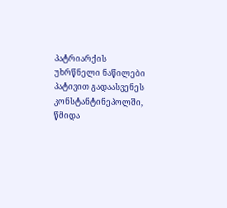პატრიარქის უხრწნელი ნაწილები პატივით გადაასვენეს კონსტანტინეპოლში, წმიდა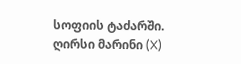სოფიის ტაძარში.
ღირსი მარინი (X)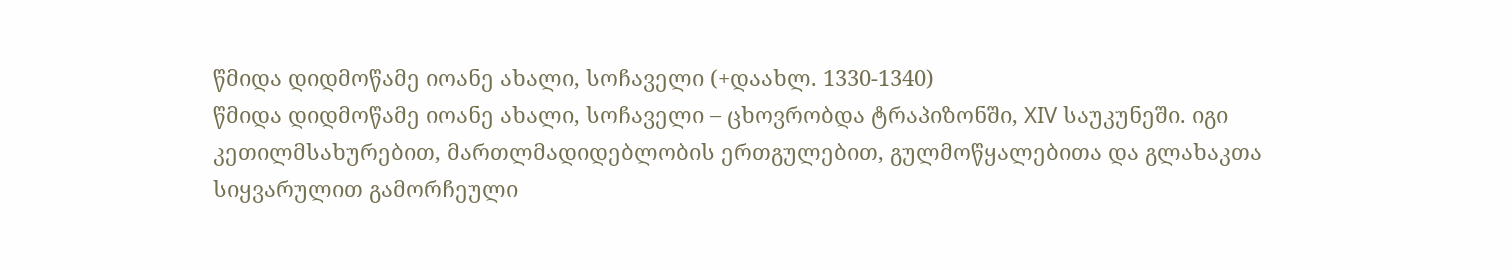წმიდა დიდმოწამე იოანე ახალი, სოჩაველი (+დაახლ. 1330-1340)
წმიდა დიდმოწამე იოანე ახალი, სოჩაველი – ცხოვრობდა ტრაპიზონში, XIV საუკუნეში. იგი კეთილმსახურებით, მართლმადიდებლობის ერთგულებით, გულმოწყალებითა და გლახაკთა სიყვარულით გამორჩეული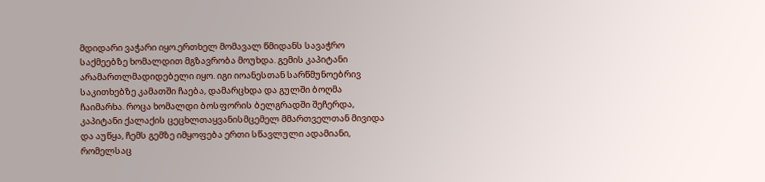მდიდარი ვაჭარი იყო.ერთხელ მომავალ წმიდანს სავაჭრო საქმეებზე ხომალდით მგზავრობა მოუხდა. გემის კაპიტანი არამართლმადიდებელი იყო. იგი იოანესთან სარწმუნოებრივ საკითხებზე კამათში ჩაება, დამარცხდა და გულში ბოღმა ჩაიმარხა. როცა ხომალდი ბოსფორის ბელგრადში შეჩერდა, კაპიტანი ქალაქის ცეცხლთაყვანისმცემელ მმართველთან მივიდა და აუწყა, ჩემს გემზე იმყოფება ერთი სწავლული ადამიანი, რომელსაც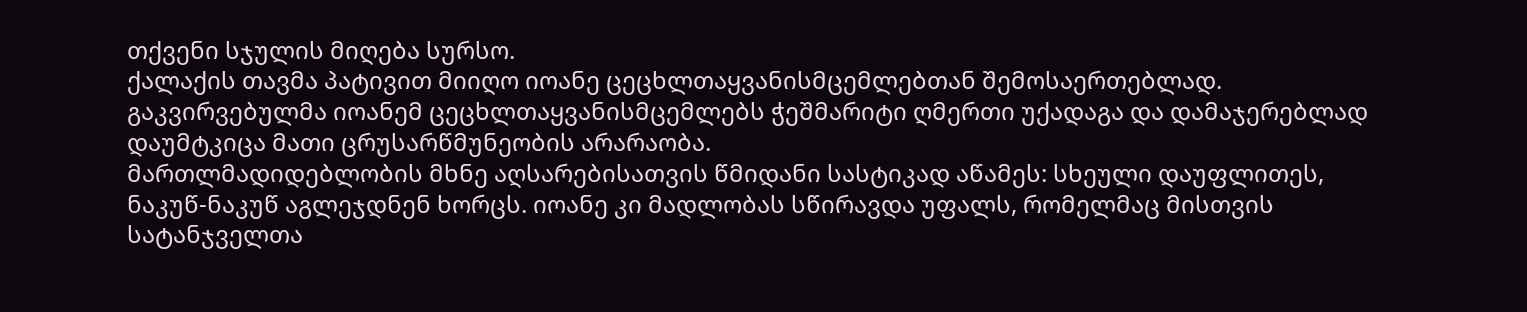თქვენი სჯულის მიღება სურსო.
ქალაქის თავმა პატივით მიიღო იოანე ცეცხლთაყვანისმცემლებთან შემოსაერთებლად. გაკვირვებულმა იოანემ ცეცხლთაყვანისმცემლებს ჭეშმარიტი ღმერთი უქადაგა და დამაჯერებლად დაუმტკიცა მათი ცრუსარწმუნეობის არარაობა.
მართლმადიდებლობის მხნე აღსარებისათვის წმიდანი სასტიკად აწამეს: სხეული დაუფლითეს, ნაკუწ-ნაკუწ აგლეჯდნენ ხორცს. იოანე კი მადლობას სწირავდა უფალს, რომელმაც მისთვის სატანჯველთა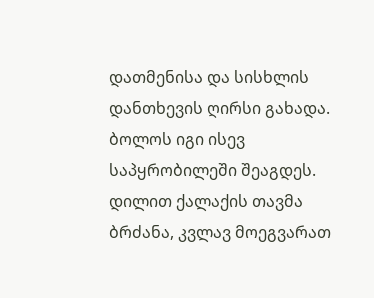დათმენისა და სისხლის დანთხევის ღირსი გახადა. ბოლოს იგი ისევ საპყრობილეში შეაგდეს. დილით ქალაქის თავმა ბრძანა, კვლავ მოეგვარათ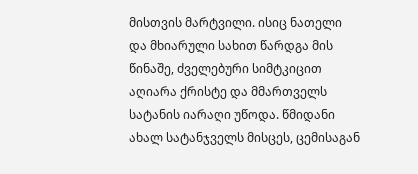მისთვის მარტვილი. ისიც ნათელი და მხიარული სახით წარდგა მის წინაშე, ძველებური სიმტკიცით აღიარა ქრისტე და მმართველს სატანის იარაღი უწოდა. წმიდანი ახალ სატანჯველს მისცეს, ცემისაგან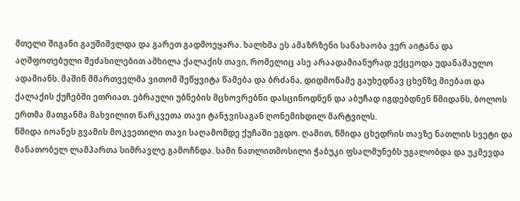მთელი შიგანი გაუშიშვლდა და გარეთ გადმოეყარა. ხალხმა ეს ამაზრზენი სანახაობა ვერ აიტანა და აღშფოთებული შეძახილებით ამხილა ქალაქის თავი, რომელიც ასე არაადამიანურად ექცეოდა უდანაშაულო ადამიანს. მაშინ მმართველმა ვითომ შეწყვიტა წამება და ბრძანა, დიდმოწამე გაუხედნავ ცხენზე მიებათ და ქალაქის ქუჩებში ეთრიათ. ებრაული უბნების მცხოვრებნი დასცინოდნენ და აბუჩად იგდებდნენ წმიდანს, ბოლოს ერთმა მათგანმა მახვილით წარკვეთა თავი ტანჯვისაგან ღონემიხდილ მარტვილს.
წმიდა იოანეს გვამის მოკვეთილი თავი საღამომდე ქუჩაში ეგდო. ღამით, წმიდა ცხედრის თავზე ნათლის სვეტი და მანათობელ ლამპართა სიმრავლე გამოჩნდა. სამი ნათლითმოსილი ჭაბუკი ფსალმუნებს უგალობდა და უკმევდა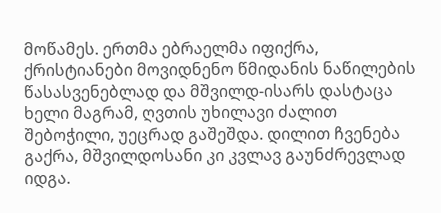მოწამეს. ერთმა ებრაელმა იფიქრა, ქრისტიანები მოვიდნენო წმიდანის ნაწილების წასასვენებლად და მშვილდ-ისარს დასტაცა ხელი მაგრამ, ღვთის უხილავი ძალით შებოჭილი, უეცრად გაშეშდა. დილით ჩვენება გაქრა, მშვილდოსანი კი კვლავ გაუნძრევლად იდგა.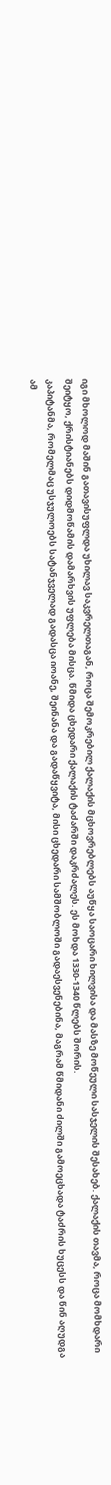იგი მხოლოდ მაშინ გათავისუფლდა უხილავ საკვრელთაგან, როცა შემოკრებილ ქალაქის მცხოვრებლებს აუწყა საოცარი ხილვისა და მასზე მოწეული სასჯელის შესახებ. ქალაქის თავმა, როცა მომხდარი შეიტყო, ქრისტიანებს დიდმოწამის დამარხვის უფლება მისცა. წმიდა ცხედარი ქალაქის ტაძარში დაკრძალეს. ეს მოხდა 1330-1340 წლებს შორის.
კაპიტანმა, რომელმაც უსჯულოებს სატანჯველად გადასცა იოანე, შეინანა და გადაწყვიტა, მისი ცხედარი სამშობლოში გადაესვენებინა, მაგრამ წმიდანი ძილში გამოეცხადა ტაძრის ხუცესს და წინ აღუდგა ამ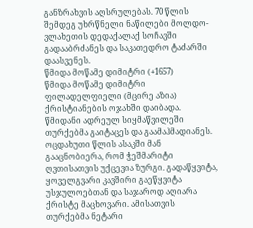განზრახვის აღსრულებას. 70 წლის შემდეგ უხრწნელი ნაწილები მოლდო-ვლახეთის დედაქალაქ სოჩავში გადააბრძანეს და საკათედრო ტაძარში დაასვენეს.
წმიდა მოწამე დიმიტრი (+1657)
წმიდა მოწამე დიმიტრი ფილადელფიელი (მცირე აზია) ქრისტიანების ოჯახში დაიბადა. წმიდანი ადრეულ სიყმაწვილეში თურქებმა გაიტაცეს და გაამაჰმადიანეს. ოცდახუთი წლის ასაკში მან გააცნობიერა, რომ ჭეშმარიტი ღვთისათვის უქცევია ზურგი. გადაწყვიტა, ყოველგვარი კავშირი გაეწყვიტა უსჯულოებთან და საჯაროდ აღიარა ქრისტე მაცხოვარი. ამისათვის თურქებმა ნეტარი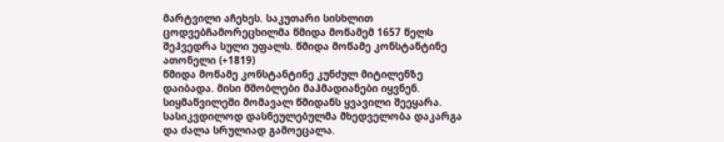მარტვილი აჩეხეს. საკუთარი სისხლით ცოდვებჩამორეცხილმა წმიდა მოწამემ 1657 წელს შეჰვედრა სული უფალს. წმიდა მოწამე კონსტანტინე ათონელი (+1819)
წმიდა მოწამე კონსტანტინე კუნძულ მიტილენზე დაიბადა. მისი მშობლები მაჰმადიანები იყვნენ. სიყმაწვილეში მომავალ წმიდანს ყვავილი შეეყარა. სასიკვდილოდ დასნეულებულმა მხედველობა დაკარგა და ძალა სრულიად გამოეცალა.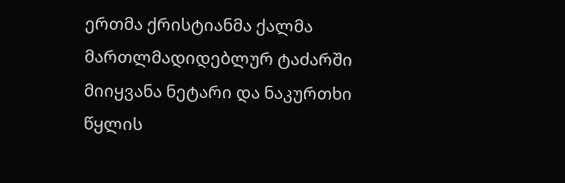ერთმა ქრისტიანმა ქალმა მართლმადიდებლურ ტაძარში მიიყვანა ნეტარი და ნაკურთხი წყლის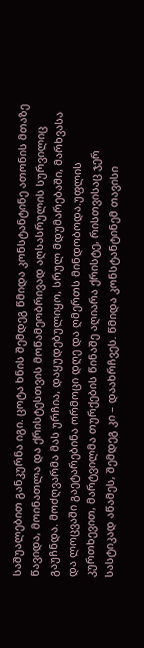საშუალებით განკურნა იგი. ცოტა ხნის შემდეგ წმიდა კონსტანტინე ათონის მთაზე წავიდა, მოინათლა და ქრისტესთვის მოწამეობრივად აღსასრულის სურვილიც გაუჩნდა. მოძღვარმა მას ურჩია, დაყუდებულიყო, სრულ მდუმარებაში, მარხვასა და ლოცვაში გაეტარებინა ორმოცი დღე და ღმერთს მინდობოდა.უფლის კურთხევით, მარტვილმა თურქების წინაშე აღიარა ქრისტე, რისთვისაც ჯერ სასტიკად აწამეს, შემდეგ კი – დაახრჩვეს. წმიდა კონსტანტინემ თავისი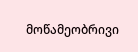მოწამეობრივი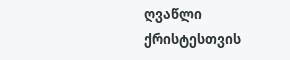ღვაწლი ქრისტესთვის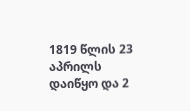1819 წლის 23 აპრილს დაიწყო და 2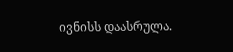ივნისს დაასრულა.